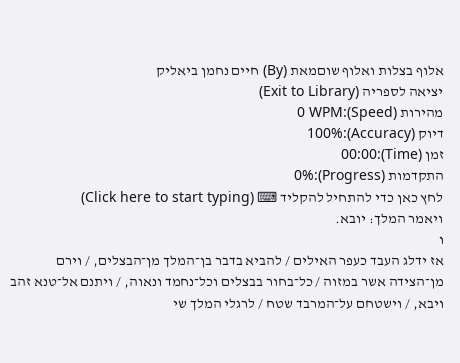אלוף בצלות ואלוף שוםמאת (By) חיים נחמן ביאליק
יציאה לספריה (Exit to Library)
מהירות (Speed):0 WPM
דיוק (Accuracy):100%
זמן (Time):00:00
התקדמות (Progress):0%
לחץ כאן כדי להתחיל להקליד ⌨ (Click here to start typing)
ויאמר המלך: יובא.
ו
אז ידלג העבד כעפר האילים / להביא בדבר בן־המלך מן־הבצלים, / וירם מן־הצידה אשר במזוה / כל־בחור בבצלים וכל־נחמד ונאוה, / ויתנם אל־טנא זהב ויבא, / וישטחם על־המרבד שטח / לרגלי המלך שי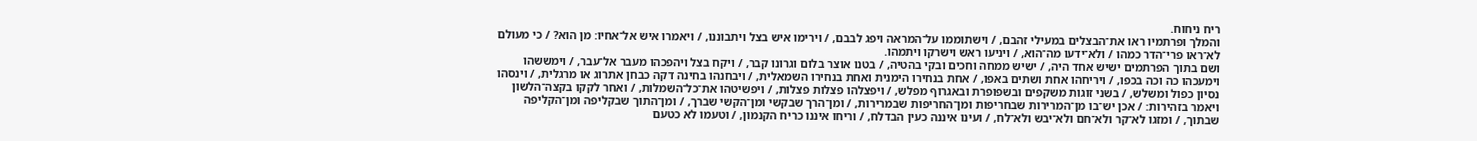ריח ניחוח.
והמלך ופרתמיו ראו את־הבצלים במעילי זהבם, / וישתוממו על־המראה ויפג לבבם, / וירימו איש בצל ויתבוננו, / ויאמרו איש אל־אחיו: מן הוא? / כי מעולם לא־ראו פרי־הדר כמהו / ולא־ידעו מה־הוא, / ויניעו ראש וישרקו ויתמהו.
ושם בתוך הפרתמים ישיש אחד היה, / ישיש ממחה וחכים ובקי בהטיה, / בטנו אוצר בלום וגרונו קבר, / ויקח בצל ויהפכהו מעבר אל־עבר, / וימששהו וימעכהו כה וכה בכפו, / ויריחהו אחת ושתים באפו, / אחת בנחירו הימנית ואחת בנחירו השמאלית, / ויבחנהו בחינה דקה כבחן אתרוג או מרגלית, / וינסהו נסיון כפול ומשלש, / בשני זוגות משקפים ובשפופרת ובאגרוף מפלש, / ויפצלהו פצלות פצלות, / ויפשיטהו את־כל־השמלות, / ואחר לקקו בקצה־הלשון ויאמר בזהירות: / אכן יש־בו מן־המרירות שבחריפות ומן־החריפות שבמרירות, / ומן־הרך שבקשי ומן־הקשי שברך, / ומן־התוך שבקליפה ומן־הקליפה שבתוך, / ומזגו לא־קר ולא־חם ולא־יבש ולא־לח, / ועינו איננה כעין הבדלח, / וריחו איננו כריח הקנמון, / וטעמו לא כטעם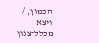הכמון, / ויצא מכלל־צנון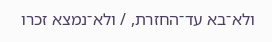ולא־בא עד־החזרת, / ולא־נמצא זכרו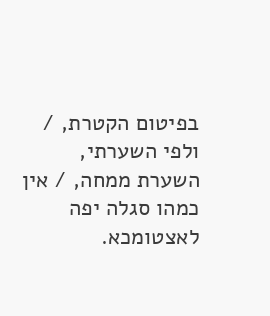בפיטום הקטרת, / ולפי השערתי, השערת ממחה, / אין כמהו סגלה יפה לאצטומכא.